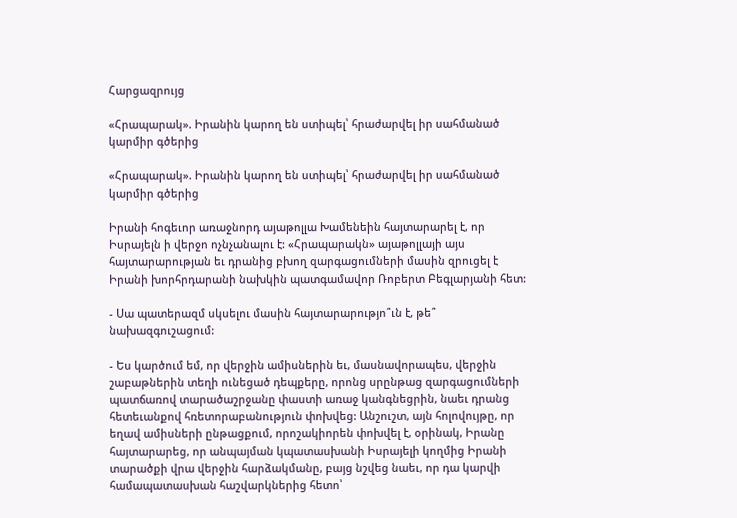Հարցազրույց

«Հրապարակ». Իրանին կարող են ստիպել՝ հրաժարվել իր սահմանած կարմիր գծերից

«Հրապարակ». Իրանին կարող են ստիպել՝ հրաժարվել իր սահմանած կարմիր գծերից

Իրանի հոգեւոր առաջնորդ այաթոլլա Խամենեին հայտարարել է, որ Իսրայելն ի վերջո ոչնչանալու է: «Հրապարակն» այաթոլլայի այս հայտարարության եւ դրանից բխող զարգացումների մասին զրուցել է Իրանի խորհրդարանի նախկին պատգամավոր Ռոբերտ Բեգլարյանի հետ:

- Սա պատերազմ սկսելու մասին հայտարարությո՞ւն է, թե՞ նախազգուշացում:

- Ես կարծում եմ, որ վերջին ամիսներին եւ, մասնավորապես, վերջին շաբաթներին տեղի ունեցած դեպքերը, որոնց սրընթաց զարգացումների պատճառով տարածաշրջանը փաստի առաջ կանգնեցրին, նաեւ դրանց հետեւանքով հռետորաբանություն փոխվեց: Անշուշտ, այն հոլովույթը, որ եղավ ամիսների ընթացքում, որոշակիորեն փոխվել է, օրինակ, Իրանը հայտարարեց, որ անպայման կպատասխանի Իսրայելի կողմից Իրանի տարածքի վրա վերջին հարձակմանը, բայց նշվեց նաեւ, որ դա կարվի համապատասխան հաշվարկներից հետո՝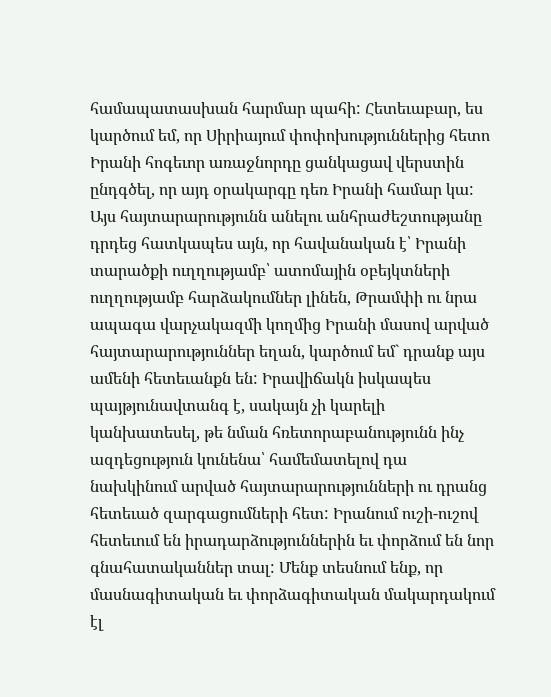համապատասխան հարմար պահի: Հետեւաբար, ես կարծում եմ, որ Սիրիայում փոփոխություններից հետո Իրանի հոգեւոր առաջնորդը ցանկացավ վերստին ընդգծել, որ այդ օրակարգը դեռ Իրանի համար կա: Այս հայտարարությունն անելու անհրաժեշտությանը դրդեց հատկապես այն, որ հավանական է՝ Իրանի տարածքի ուղղությամբ՝ ատոմային օբեյկտների ուղղությամբ հարձակումներ լինեն, Թրամփի ու նրա ապագա վարչակազմի կողմից Իրանի մասով արված հայտարարություններ եղան, կարծում եմ` դրանք այս ամենի հետեւանքն են: Իրավիճակն իսկապես պայթյունավտանգ է, սակայն չի կարելի կանխատեսել, թե նման հռետորաբանությունն ինչ ազդեցություն կունենա՝ համեմատելով դա նախկինում արված հայտարարությունների ու դրանց հետեւած զարգացումների հետ: Իրանում ուշի-ուշով հետեւում են իրադարձություններին եւ փորձում են նոր գնահատականներ տալ: Մենք տեսնում ենք, որ մասնագիտական եւ փորձագիտական մակարդակում էլ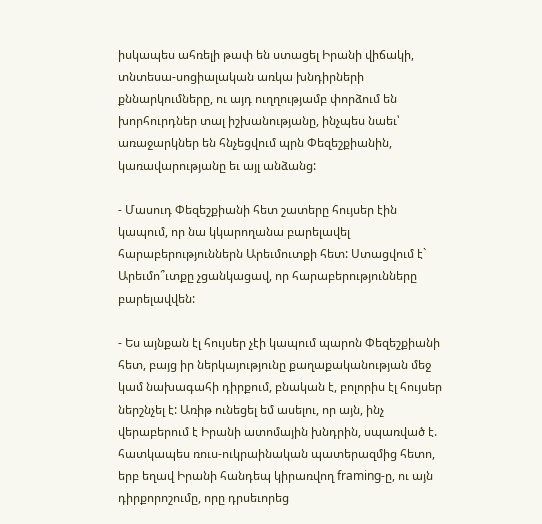իսկապես ահռելի թափ են ստացել Իրանի վիճակի, տնտեսա-սոցիալական առկա խնդիրների քննարկումները, ու այդ ուղղությամբ փորձում են խորհուրդներ տալ իշխանությանը, ինչպես նաեւ՝ առաջարկներ են հնչեցվում պրն Փեզեշքիանին, կառավարությանը եւ այլ անձանց:

- Մասուդ Փեզեշքիանի հետ շատերը հույսեր էին կապում, որ նա կկարողանա բարելավել հարաբերություններն Արեւմուտքի հետ: Ստացվում է` Արեւմո՞ւտքը չցանկացավ, որ հարաբերությունները բարելավվեն:

- Ես այնքան էլ հույսեր չէի կապում պարոն Փեզեշքիանի հետ, բայց իր ներկայությունը քաղաքականության մեջ կամ նախագահի դիրքում, բնական է, բոլորիս էլ հույսեր ներշնչել է: Առիթ ունեցել եմ ասելու, որ այն, ինչ վերաբերում է Իրանի ատոմային խնդրին, սպառված է. հատկապես ռուս-ուկրաինական պատերազմից հետո, երբ եղավ Իրանի հանդեպ կիրառվող framing-ը, ու այն դիրքորոշումը, որը դրսեւորեց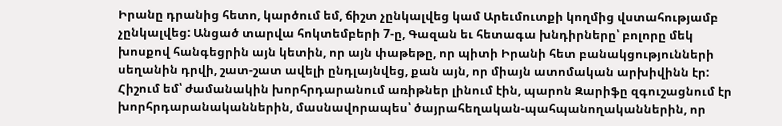Իրանը դրանից հետո, կարծում եմ, ճիշտ չընկալվեց կամ Արեւմուտքի կողմից վստահությամբ չընկալվեց: Անցած տարվա հոկտեմբերի 7-ը, Գազան եւ հետագա խնդիրները՝ բոլորը մեկ խոսքով հանգեցրին այն կետին, որ այն փաթեթը, որ պիտի Իրանի հետ բանակցությունների սեղանին դրվի, շատ-շատ ավելի ընդլայնվեց, քան այն, որ միայն ատոմական արխիվինն էր: Հիշում եմ՝ ժամանակին խորհրդարանում առիթներ լինում էին, պարոն Զարիֆը զգուշացնում էր խորհրդարանականներին, մասնավորապես՝ ծայրահեղական-պահպանողականներին, որ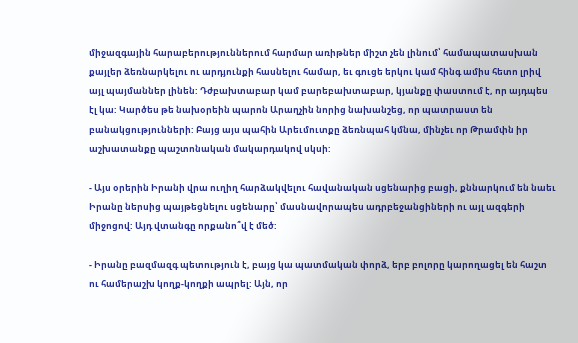միջազգային հարաբերություններում հարմար առիթներ միշտ չեն լինում՝ համապատասխան քայլեր ձեռնարկելու ու արդյունքի հասնելու համար, եւ գուցե երկու կամ հինգ ամիս հետո լրիվ այլ պայմաններ լինեն: Դժբախտաբար կամ բարեբախտաբար, կյանքը փաստում է, որ այդպես էլ կա: Կարծես թե նախօրեին պարոն Արաղչին նորից նախանշեց, որ պատրաստ են բանակցությունների: Բայց այս պահին Արեւմուտքը ձեռնպահ կմնա, մինչեւ որ Թրամփն իր աշխատանքը պաշտոնական մակարդակով սկսի:

- Այս օրերին Իրանի վրա ուղիղ հարձակվելու հավանական սցենարից բացի, քննարկում են նաեւ Իրանը ներսից պայթեցնելու սցենարը՝ մասնավորապես ադրբեջանցիների ու այլ ազգերի միջոցով: Այդ վտանգը որքանո՞վ է մեծ:

- Իրանը բազմազգ պետություն է, բայց կա պատմական փորձ, երբ բոլորը կարողացել են հաշտ ու համերաշխ կողք-կողքի ապրել: Այն, որ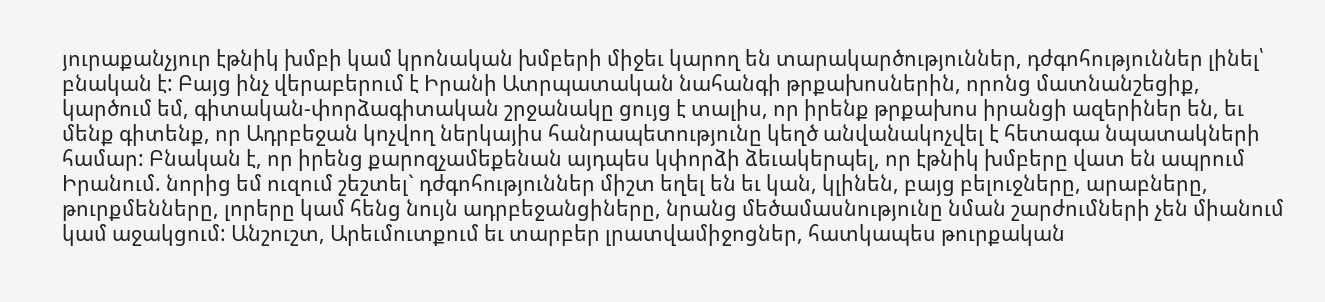յուրաքանչյուր էթնիկ խմբի կամ կրոնական խմբերի միջեւ կարող են տարակարծություններ, դժգոհություններ լինել՝ բնական է: Բայց ինչ վերաբերում է Իրանի Ատրպատական նահանգի թրքախոսներին, որոնց մատնանշեցիք, կարծում եմ, գիտական-փորձագիտական շրջանակը ցույց է տալիս, որ իրենք թրքախոս իրանցի ազերիներ են, եւ մենք գիտենք, որ Ադրբեջան կոչվող ներկայիս հանրապետությունը կեղծ անվանակոչվել է հետագա նպատակների համար: Բնական է, որ իրենց քարոզչամեքենան այդպես կփորձի ձեւակերպել, որ էթնիկ խմբերը վատ են ապրում Իրանում. նորից եմ ուզում շեշտել` դժգոհություններ միշտ եղել են եւ կան, կլինեն, բայց բելուջները, արաբները, թուրքմենները, լորերը կամ հենց նույն ադրբեջանցիները, նրանց մեծամասնությունը նման շարժումների չեն միանում կամ աջակցում: Անշուշտ, Արեւմուտքում եւ տարբեր լրատվամիջոցներ, հատկապես թուրքական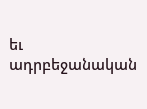եւ ադրբեջանական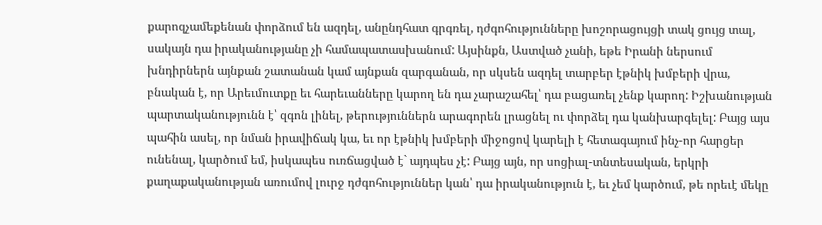քարոզչամեքենան փորձում են ազդել, անընդհատ գրգռել, դժգոհությունները խոշորացույցի տակ ցույց տալ, սակայն դա իրականությանը չի համապատասխանում: Այսինքն, Աստված չանի, եթե Իրանի ներսում խնդիրներն այնքան շատանան կամ այնքան զարգանան, որ սկսեն ազդել տարբեր էթնիկ խմբերի վրա, բնական է, որ Արեւմուտքը եւ հարեւանները կարող են դա չարաշահել՝ դա բացառել չենք կարող: Իշխանության պարտականությունն է՝ զգոն լինել, թերություններն արագորեն լրացնել ու փորձել դա կանխարգելել: Բայց այս պահին ասել, որ նման իրավիճակ կա, եւ որ էթնիկ խմբերի միջոցով կարելի է հետագայում ինչ-որ հարցեր ունենալ, կարծում եմ, իսկապես ուռճացված է` այդպես չէ: Բայց այն, որ սոցիալ-տնտեսական, երկրի քաղաքականության առումով լուրջ դժգոհություններ կան՝ դա իրականություն է, եւ չեմ կարծում, թե որեւէ մեկը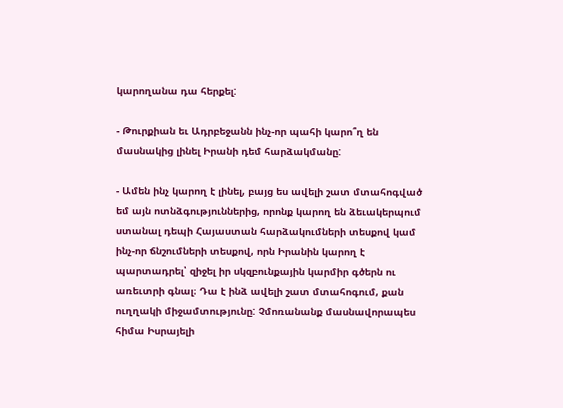կարողանա դա հերքել:

- Թուրքիան եւ Ադրբեջանն ինչ-որ պահի կարո՞ղ են մասնակից լինել Իրանի դեմ հարձակմանը:

- Ամեն ինչ կարող է լինել, բայց ես ավելի շատ մտահոգված եմ այն ոտնձգություններից, որոնք կարող են ձեւակերպում ստանալ դեպի Հայաստան հարձակումների տեսքով կամ ինչ-որ ճնշումների տեսքով, որն Իրանին կարող է պարտադրել՝ զիջել իր սկզբունքային կարմիր գծերն ու առեւտրի գնալ։ Դա է ինձ ավելի շատ մտահոգում, քան ուղղակի միջամտությունը: Չմոռանանք մասնավորապես հիմա Իսրայելի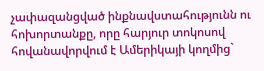չափազանցված ինքնավստահությունն ու հոխորտանքը, որը հարյուր տոկոսով հովանավորվում է Ամերիկայի կողմից`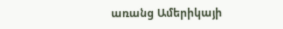առանց Ամերիկայի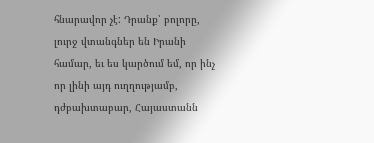հնարավոր չէ: Դրանք՝ բոլորը, լուրջ վտանգներ են Իրանի համար, եւ ես կարծում եմ, որ ինչ որ լինի այդ ուղղությամբ, դժբախտաբար, Հայաստանն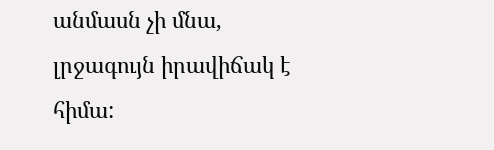անմասն չի մնա, լրջագույն իրավիճակ է հիմա: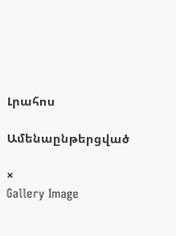Լրահոս

Ամենաընթերցված

×
Gallery Image